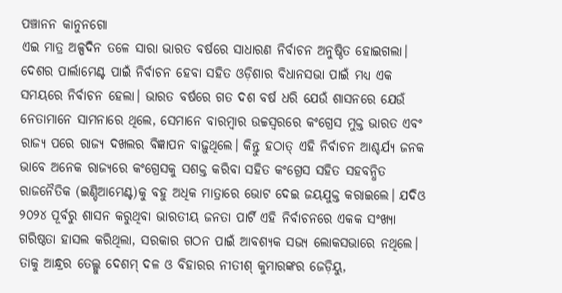ପଞ୍ଚାନନ କାନୁନଗୋ
ଏଇ ମାତ୍ର ଅଳ୍ପଦିନ ତଳେ ସାରା ଭାରତ ବର୍ଷରେ ସାଧାରଣ ନିର୍ବାଚନ ଅନୁଷ୍ଠିତ ହୋଇଗଲା। ଦେଶର ପାର୍ଲାମେଣ୍ଟ ପାଇଁ ନିର୍ବାଚନ ହେବା ସହିତ ଓଡ଼ିଶାର ବିଧାନସଭା ପାଇଁ ମଧ୍ୟ ଏକ ସମୟରେ ନିର୍ବାଚନ ହେଲା। ଭାରତ ବର୍ଷରେ ଗତ ଦଶ ବର୍ଷ ଧରି ଯେଉଁ ଶାସନରେ ଯେଉଁ ନେତାମାନେ ସାମନାରେ ଥିଲେ, ସେମାନେ ବାରମ୍ବାର ଉଚ୍ଚସ୍ୱରରେ କଂଗ୍ରେସ ମୁକ୍ତ ଭାରତ ଏବଂ ରାଜ୍ୟ ପରେ ରାଜ୍ୟ ଦଖଲର ବିଜ୍ଞାପନ ବାଢ଼ୁଥିଲେ। କିନ୍ତୁ ହଠାତ୍ ଏହି ନିର୍ବାଚନ ଆଶ୍ଚର୍ଯ୍ୟ ଜନକ ଭାବେ ଅନେକ ରାଜ୍ୟରେ କଂଗ୍ରେସକୁ ସଶକ୍ତ କରିବା ସହିତ କଂଗ୍ରେସ ସହିତ ସହବନ୍ଧିତ ରାଜନୈତିକ (ଇଣ୍ଡିଆମେଣ୍ଟ)କୁ ବହୁ ଅଧିକ ମାତ୍ରାରେ ଭୋଟ ଦେଇ ଜୟଯୁକ୍ତ କରାଇଲେ। ଯଦିଓ ୨୦୨୪ ପୂର୍ବରୁ ଶାସନ କରୁଥିବା ଭାରତୀୟ ଜନତା ପାର୍ଟି ଏହି ନିର୍ବାଚନରେ ଏକକ ସଂଖ୍ୟା ଗରିଷ୍ଠତା ହାସଲ କରିଥିଲା, ସରକାର ଗଠନ ପାଇଁ ଆବଶ୍ୟକ ସଭ୍ୟ ଲୋକସଭାରେ ନଥିଲେ। ତାକୁ ଆନ୍ଧ୍ରର ତେଲ୍ଗୁ ଦେଶମ୍ ଦଳ ଓ ବିହାରର ନୀତୀଶ୍ କୁମାରଙ୍କର ଜେଡ଼ିୟୁ,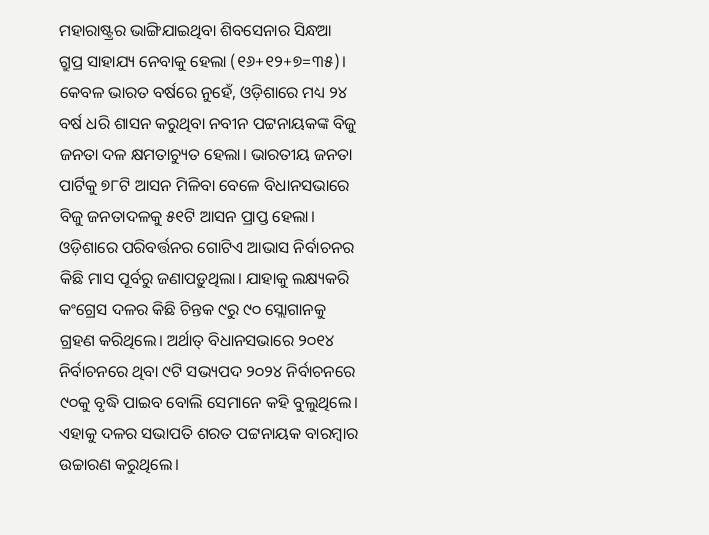ମହାରାଷ୍ଟ୍ରର ଭାଙ୍ଗିଯାଇଥିବା ଶିବସେନାର ସିନ୍ଧଆ ଗ୍ରୁପ୍ର ସାହାଯ୍ୟ ନେବାକୁ ହେଲା (୧୬+୧୨+୭=୩୫)।
କେବଳ ଭାରତ ବର୍ଷରେ ନୁହେଁ, ଓଡ଼ିଶାରେ ମଧ୍ୟ ୨୪ ବର୍ଷ ଧରି ଶାସନ କରୁଥିବା ନବୀନ ପଟ୍ଟନାୟକଙ୍କ ବିଜୁ ଜନତା ଦଳ କ୍ଷମତାଚ୍ୟୁତ ହେଲା। ଭାରତୀୟ ଜନତା ପାର୍ଟିକୁ ୭୮ଟି ଆସନ ମିଳିବା ବେଳେ ବିଧାନସଭାରେ ବିଜୁ ଜନତାଦଳକୁ ୫୧ଟି ଆସନ ପ୍ରାପ୍ତ ହେଲା। ଓଡ଼ିଶାରେ ପରିବର୍ତ୍ତନର ଗୋଟିଏ ଆଭାସ ନିର୍ବାଚନର କିଛି ମାସ ପୂର୍ବରୁ ଜଣାପଡ଼ୁଥିଲା। ଯାହାକୁ ଲକ୍ଷ୍ୟକରି କଂଗ୍ରେସ ଦଳର କିଛି ଚିନ୍ତକ ୯ରୁ ୯୦ ସ୍ଲୋଗାନକୁ ଗ୍ରହଣ କରିଥିଲେ। ଅର୍ଥାତ୍ ବିଧାନସଭାରେ ୨୦୧୪ ନିର୍ବାଚନରେ ଥିବା ୯ଟି ସଭ୍ୟପଦ ୨୦୨୪ ନିର୍ବାଚନରେ ୯୦କୁ ବୃଦ୍ଧି ପାଇବ ବୋଲି ସେମାନେ କହି ବୁଲୁଥିଲେ। ଏହାକୁ ଦଳର ସଭାପତି ଶରତ ପଟ୍ଟନାୟକ ବାରମ୍ବାର ଉଚ୍ଚାରଣ କରୁଥିଲେ।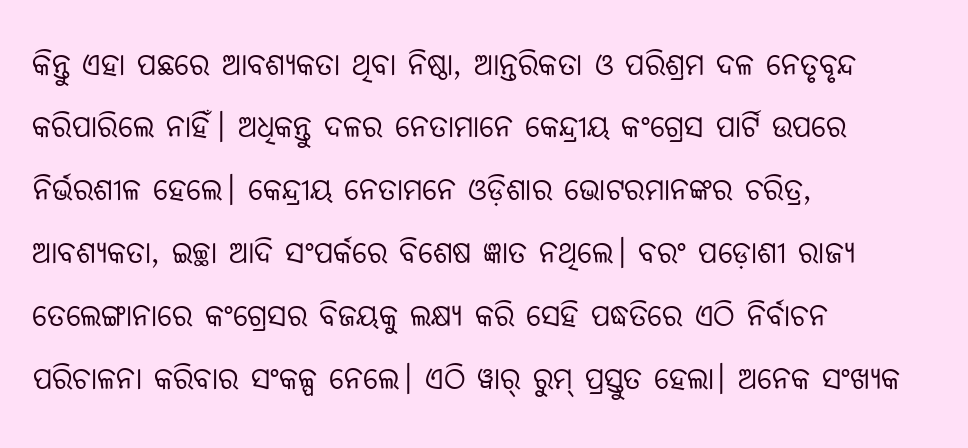କିନ୍ତୁ ଏହା ପଛରେ ଆବଶ୍ୟକତା ଥିବା ନିଷ୍ଠା, ଆନ୍ତରିକତା ଓ ପରିଶ୍ରମ ଦଳ ନେତୃବୃନ୍ଦ କରିପାରିଲେ ନାହିଁ। ଅଧିକନ୍ତୁ ଦଳର ନେତାମାନେ କେନ୍ଦ୍ରୀୟ କଂଗ୍ରେସ ପାର୍ଟି ଉପରେ ନିର୍ଭରଶୀଳ ହେଲେ। କେନ୍ଦ୍ରୀୟ ନେତାମନେ ଓଡ଼ିଶାର ଭୋଟରମାନଙ୍କର ଚରିତ୍ର, ଆବଶ୍ୟକତା, ଇଚ୍ଛା ଆଦି ସଂପର୍କରେ ବିଶେଷ ଜ୍ଞାତ ନଥିଲେ। ବରଂ ପଡ଼ୋଶୀ ରାଜ୍ୟ ତେଲେଙ୍ଗାନାରେ କଂଗ୍ରେସର ବିଜୟକୁ ଲକ୍ଷ୍ୟ କରି ସେହି ପଦ୍ଧତିରେ ଏଠି ନିର୍ବାଚନ ପରିଚାଳନା କରିବାର ସଂକଳ୍ପ ନେଲେ। ଏଠି ୱାର୍ ରୁମ୍ ପ୍ରସ୍ତୁତ ହେଲା। ଅନେକ ସଂଖ୍ୟକ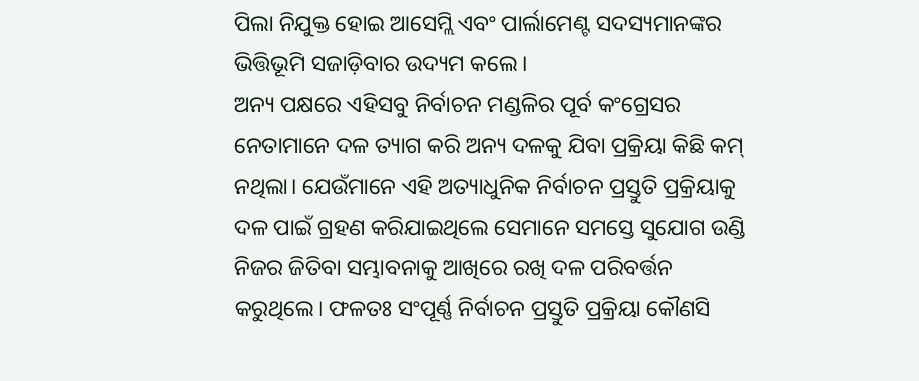ପିଲା ନିଯୁକ୍ତ ହୋଇ ଆସେମ୍ଲି ଏବଂ ପାର୍ଲାମେଣ୍ଟ ସଦସ୍ୟମାନଙ୍କର ଭିତ୍ତିଭୂମି ସଜାଡ଼ିବାର ଉଦ୍ୟମ କଲେ।
ଅନ୍ୟ ପକ୍ଷରେ ଏହିସବୁ ନିର୍ବାଚନ ମଣ୍ଡଳିର ପୂର୍ବ କଂଗ୍ରେସର ନେତାମାନେ ଦଳ ତ୍ୟାଗ କରି ଅନ୍ୟ ଦଳକୁ ଯିବା ପ୍ରକ୍ରିୟା କିଛି କମ୍ ନଥିଲା। ଯେଉଁମାନେ ଏହି ଅତ୍ୟାଧୁନିକ ନିର୍ବାଚନ ପ୍ରସ୍ତୁତି ପ୍ରକ୍ରିୟାକୁ ଦଳ ପାଇଁ ଗ୍ରହଣ କରିଯାଇଥିଲେ ସେମାନେ ସମସ୍ତେ ସୁଯୋଗ ଉଣ୍ଡି ନିଜର ଜିତିବା ସମ୍ଭାବନାକୁ ଆଖିରେ ରଖି ଦଳ ପରିବର୍ତ୍ତନ କରୁଥିଲେ। ଫଳତଃ ସଂପୂର୍ଣ୍ଣ ନିର୍ବାଚନ ପ୍ରସ୍ତୁତି ପ୍ରକ୍ରିୟା କୌଣସି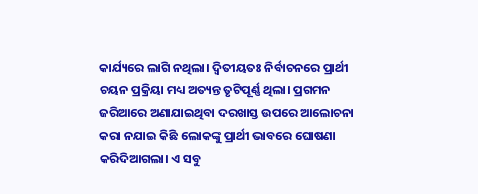କାର୍ଯ୍ୟରେ ଲାଗି ନଥିଲା। ଦ୍ୱିତୀୟତଃ ନିର୍ବାଚନରେ ପ୍ରାର୍ଥୀ ଚୟନ ପ୍ରକ୍ରିୟା ମଧ୍ୟ ଅତ୍ୟନ୍ତ ତୃଟିପୂର୍ଣ୍ଣ ଥିଲା। ପ୍ରଗମନ ଜରିଆରେ ଅଣାଯାଇଥିବା ଦରଖାସ୍ତ ଉପରେ ଆଲୋଚନା କରା ନଯାଇ କିଛି ଲୋକଙ୍କୁ ପ୍ରାର୍ଥୀ ଭାବରେ ଘୋଷଣା କରିଦିଆଗଲା। ଏ ସବୁ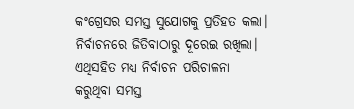କଂଗ୍ରେସର ସମସ୍ତ ସୁଯୋଗକୁ ପ୍ରତିହତ କଲା। ନିର୍ବାଚନରେ ଜିତିବାଠାରୁ ଦୂରେଇ ରଖିଲା। ଏଥିସହିତ ମଧ୍ୟ ନିର୍ବାଚନ ପରିଚାଳନା କରୁଥିବା ସମସ୍ତ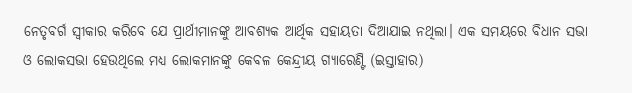ନେତୃବର୍ଗ ସ୍ୱୀକାର କରିବେ ଯେ ପ୍ରାର୍ଥୀମାନଙ୍କୁ ଆବଶ୍ୟକ ଆର୍ଥିକ ସହାୟତା ଦିଆଯାଇ ନଥିଲା। ଏକ ସମୟରେ ବିଧାନ ସଭା ଓ ଲୋକସଭା ହେଉଥିଲେ ମଧ୍ୟ ଲୋକମାନଙ୍କୁ କେବଳ କେନ୍ଦ୍ରୀୟ ଗ୍ୟାରେଣ୍ଟି (ଇସ୍ତାହାର)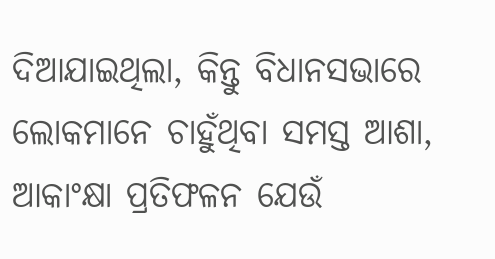ଦିଆଯାଇଥିଲା, କିନ୍ତୁ ବିଧାନସଭାରେ ଲୋକମାନେ ଚାହୁଁଥିବା ସମସ୍ତ ଆଶା, ଆକାଂକ୍ଷା ପ୍ରତିଫଳନ ଯେଉଁ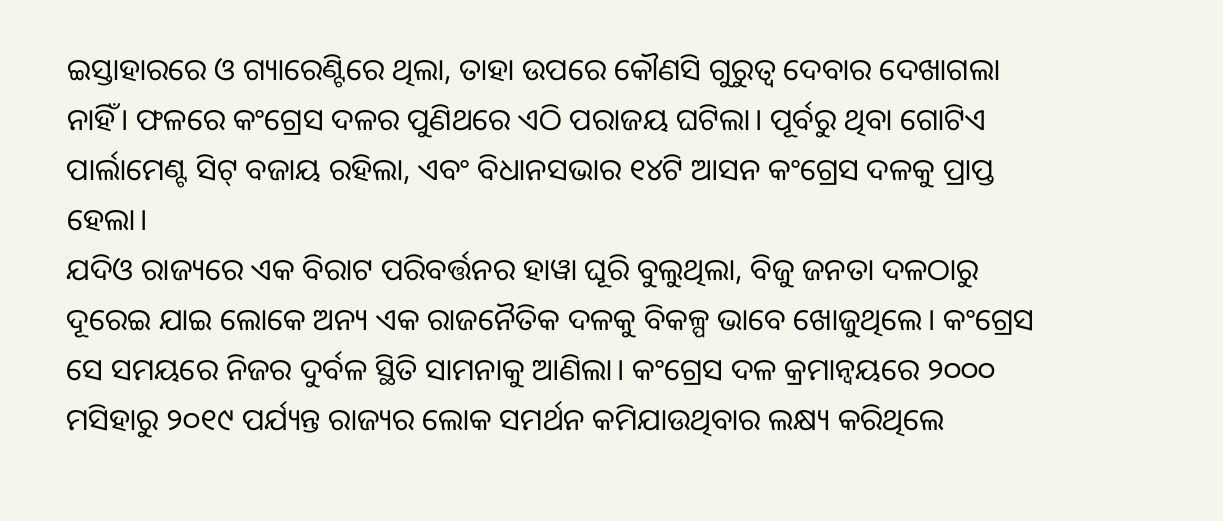ଇସ୍ତାହାରରେ ଓ ଗ୍ୟାରେଣ୍ଟିରେ ଥିଲା, ତାହା ଉପରେ କୌଣସି ଗୁରୁତ୍ୱ ଦେବାର ଦେଖାଗଲା ନାହିଁ। ଫଳରେ କଂଗ୍ରେସ ଦଳର ପୁଣିଥରେ ଏଠି ପରାଜୟ ଘଟିଲା। ପୂର୍ବରୁ ଥିବା ଗୋଟିଏ ପାର୍ଲାମେଣ୍ଟ ସିଟ୍ ବଜାୟ ରହିଲା, ଏବଂ ବିଧାନସଭାର ୧୪ଟି ଆସନ କଂଗ୍ରେସ ଦଳକୁ ପ୍ରାପ୍ତ ହେଲା।
ଯଦିଓ ରାଜ୍ୟରେ ଏକ ବିରାଟ ପରିବର୍ତ୍ତନର ହାୱା ଘୂରି ବୁଲୁଥିଲା, ବିଜୁ ଜନତା ଦଳଠାରୁ ଦୂରେଇ ଯାଇ ଲୋକେ ଅନ୍ୟ ଏକ ରାଜନୈତିକ ଦଳକୁ ବିକଳ୍ପ ଭାବେ ଖୋଜୁଥିଲେ। କଂଗ୍ରେସ ସେ ସମୟରେ ନିଜର ଦୁର୍ବଳ ସ୍ଥିତି ସାମନାକୁ ଆଣିଲା। କଂଗ୍ରେସ ଦଳ କ୍ରମାନ୍ୱୟରେ ୨୦୦୦ ମସିହାରୁ ୨୦୧୯ ପର୍ଯ୍ୟନ୍ତ ରାଜ୍ୟର ଲୋକ ସମର୍ଥନ କମିଯାଉଥିବାର ଲକ୍ଷ୍ୟ କରିଥିଲେ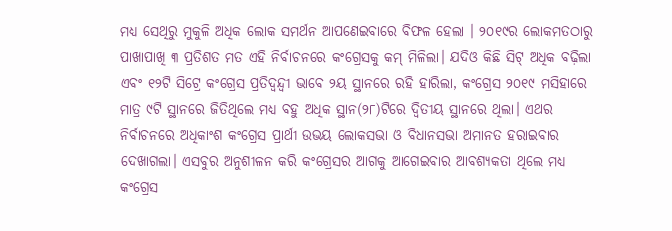ମଧ୍ୟ ସେଥିରୁ ମୁକୁଳି ଅଧିକ ଲୋକ ସମର୍ଥନ ଆପଣେଇବାରେ ବିଫଳ ହେଲା । ୨୦୧୯ର ଲୋକମତଠାରୁ ପାଖାପାଖି ୩ ପ୍ରତିଶତ ମତ ଏହି ନିର୍ବାଚନରେ କଂଗ୍ରେସକୁ କମ୍ ମିଳିଲା। ଯଦିଓ କିଛି ସିଟ୍ ଅଧିକ ବଢ଼ିଲା ଏବଂ ୧୨ଟି ସିଟ୍ରେ କଂଗ୍ରେସ ପ୍ରତିଦ୍ୱନ୍ଦ୍ୱୀ ଭାବେ ୨ୟ ସ୍ଥାନରେ ରହି ହାରିଲା, କଂଗ୍ରେସ ୨୦୧୯ ମସିହାରେ ମାତ୍ର ୯ଟି ସ୍ଥାନରେ ଜିତିଥିଲେ ମଧ୍ୟ ବହୁ ଅଧିକ ସ୍ଥାନ(୨୮)ଟିରେ ଦ୍ୱିତୀୟ ସ୍ଥାନରେ ଥିଲା। ଏଥର ନିର୍ବାଚନରେ ଅଧିକାଂଶ କଂଗ୍ରେସ ପ୍ରାର୍ଥୀ ଉଭୟ ଲୋକସଭା ଓ ବିଧାନସଭା ଅମାନତ ହରାଇବାର ଦେଖାଗଲା। ଏସବୁର ଅନୁଶୀଳନ କରି କଂଗ୍ରେସର ଆଗକୁ ଆଗେଇବାର ଆବଶ୍ୟକତା ଥିଲେ ମଧ୍ୟ କଂଗ୍ରେସ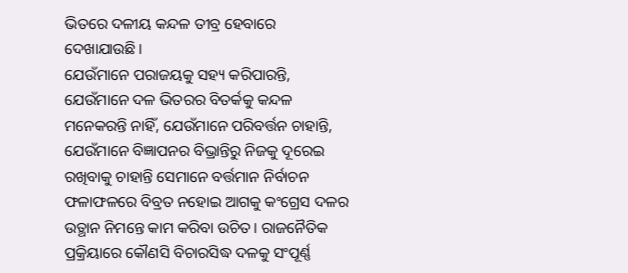ଭିତରେ ଦଳୀୟ କନ୍ଦଳ ତୀବ୍ର ହେବାରେ ଦେଖାଯାଉଛି।
ଯେଉଁମାନେ ପରାଜୟକୁ ସହ୍ୟ କରିପାରନ୍ତି, ଯେଉଁମାନେ ଦଳ ଭିତରର ବିତର୍କକୁ କନ୍ଦଳ ମନେକରନ୍ତି ନାହିଁ, ଯେଉଁମାନେ ପରିବର୍ତ୍ତନ ଚାହାନ୍ତି, ଯେଉଁମାନେ ବିଜ୍ଞାପନର ବିଭ୍ରାନ୍ତିରୁ ନିଜକୁ ଦୂରେଇ ରଖିବାକୁ ଚାହାନ୍ତି ସେମାନେ ବର୍ତ୍ତମାନ ନିର୍ବାଚନ ଫଳାଫଳରେ ବିବ୍ରତ ନହୋଇ ଆଗକୁ କଂଗ୍ରେସ ଦଳର ଉତ୍ଥାନ ନିମନ୍ତେ କାମ କରିବା ଉଚିତ। ରାଜନୈତିକ ପ୍ରକ୍ରିୟାରେ କୌଣସି ବିଚାରସିଦ୍ଧ ଦଳକୁ ସଂପୂର୍ଣ୍ଣ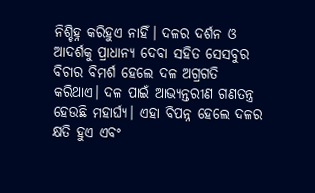ନିଶ୍ଚିହ୍ନ କରିହୁଏ ନାହିଁ। ଦଳର ଦର୍ଶନ ଓ ଆଦର୍ଶକୁ ପ୍ରାଧାନ୍ୟ ଦେବା ସହିତ ସେସବୁର ବିଚାର ବିମର୍ଶ ହେଲେ ଦଳ ଅଗ୍ରଗତି କରିଥାଏ। ଦଳ ପାଇଁ ଆଭ୍ୟନ୍ତରୀଣ ଗଣତନ୍ତ୍ର ହେଉଛି ମହାର୍ଘ୍ୟ। ଏହା ବିପନ୍ନ ହେଲେ ଦଳର କ୍ଷତି ହୁଏ ଏବଂ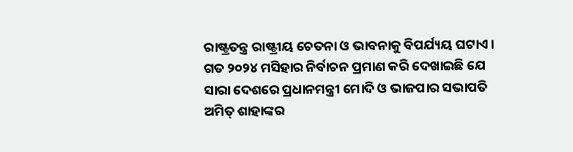ରାଷ୍ଟ୍ରତନ୍ତ୍ର ରାଷ୍ଟ୍ରୀୟ ଚେତନା ଓ ଭାବନାକୁ ବିପର୍ଯ୍ୟୟ ଘଟାଏ। ଗତ ୨୦୨୪ ମସିହାର ନିର୍ବାଚନ ପ୍ରମାଣ କରି ଦେଖାଇଛି ଯେ ସାରା ଦେଶରେ ପ୍ରଧାନମନ୍ତ୍ରୀ ମୋଦି ଓ ଭାଜପାର ସଭାପତି ଅମିତ୍ ଶାହାଙ୍କର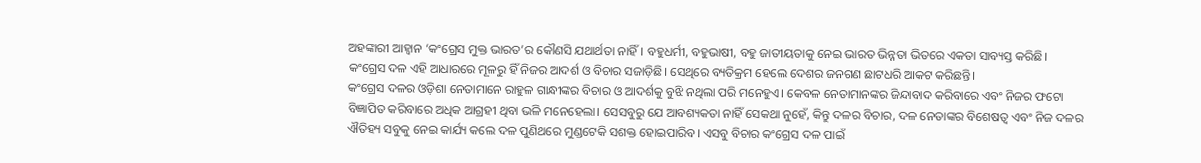ଅହଙ୍କାରୀ ଆହ୍ୱାନ ‘କଂଗ୍ରେସ ମୁକ୍ତ ଭାରତ’ର କୌଣସି ଯଥାର୍ଥତା ନାହିଁ। ବହୁଧର୍ମୀ, ବହୁଭାଷୀ, ବହୁ ଜାତୀୟତାକୁ ନେଇ ଭାରତ ଭିନ୍ନତା ଭିତରେ ଏକତା ସାବ୍ୟସ୍ତ କରିଛି। କଂଗ୍ରେସ ଦଳ ଏହି ଆଧାରରେ ମୂଳରୁ ହିଁ ନିଜର ଆଦର୍ଶ ଓ ବିଚାର ସଜାଡ଼ିଛି। ସେଥିରେ ବ୍ୟତିକ୍ରମ ହେଲେ ଦେଶର ଜନଗଣ ଛାଟଧରି ଆକଟ କରିଛନ୍ତି।
କଂଗ୍ରେସ ଦଳର ଓଡ଼ିଶା ନେତାମାନେ ରାହୁଳ ଗାନ୍ଧୀଙ୍କର ବିଚାର ଓ ଆଦର୍ଶକୁ ବୁଝି ନଥିଲା ପରି ମନେହୁଏ। କେବଳ ନେତାମାନଙ୍କର ଜିନ୍ଦାବାଦ କରିବାରେ ଏବଂ ନିଜର ଫଟୋ ବିଜ୍ଞାପିତ କରିବାରେ ଅଧିକ ଆଗ୍ରହୀ ଥିବା ଭଳି ମନେହେଲା। ସେସବୁରୁ ଯେ ଆବଶ୍ୟକତା ନାହିଁ ସେକଥା ନୁହେଁ, କିନ୍ତୁ ଦଳର ବିଚାର, ଦଳ ନେତାଙ୍କର ବିଶେଷତ୍ୱ ଏବଂ ନିଜ ଦଳର ଐତିହ୍ୟ ସବୁକୁ ନେଇ କାର୍ଯ୍ୟ କଲେ ଦଳ ପୁଣିଥରେ ମୁଣ୍ଡଟେକି ସଶକ୍ତ ହୋଇପାରିବ। ଏସବୁ ବିଚାର କଂଗ୍ରେସ ଦଳ ପାଇଁ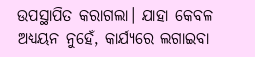ଉପସ୍ଥାପିତ କରାଗଲା। ଯାହା କେବଳ ଅଧ୍ୟୟନ ନୁହେଁ, କାର୍ଯ୍ୟରେ ଲଗାଇବା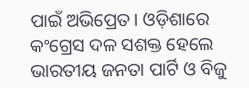ପାଇଁ ଅଭିପ୍ରେତ। ଓଡ଼ିଶାରେ କଂଗ୍ରେସ ଦଳ ସଶକ୍ତ ହେଲେ ଭାରତୀୟ ଜନତା ପାର୍ଟି ଓ ବିଜୁ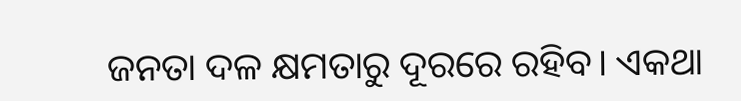ଜନତା ଦଳ କ୍ଷମତାରୁ ଦୂରରେ ରହିବ। ଏକଥା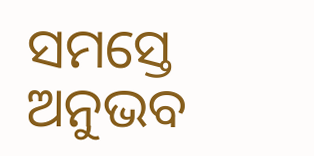ସମସ୍ତେ ଅନୁଭବ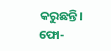କରୁଛନ୍ତି।
ଫୋ-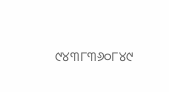୯୪୩୮୩୬୦୮୪୯